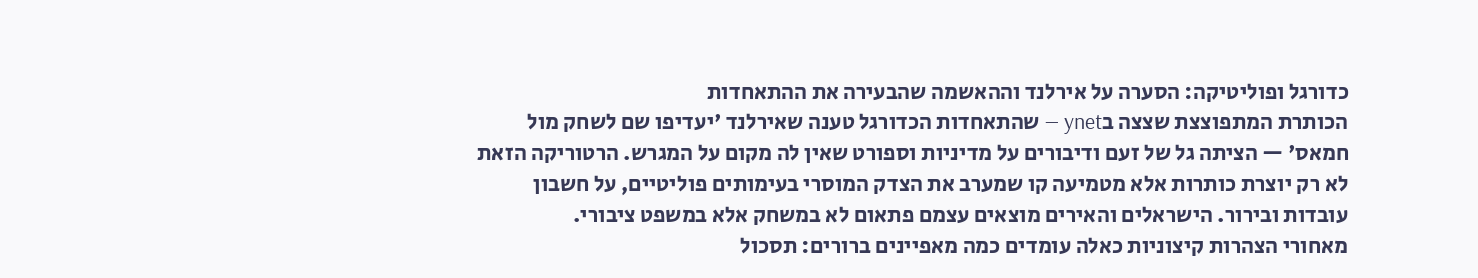כדורגל ופוליטיקה: הסערה על אירלנד וההאשמה שהבעירה את ההתאחדות
הכותרת המתפוצצת שצצה בynet — שהתאחדות הכדורגל טענה שאירלנד 'יעדיפו שם לשחק מול חמאס' — הציתה גל של זעם ודיבורים על מדיניות וספורט שאין לה מקום על המגרש. הרטוריקה הזאת לא רק יוצרת כותרות אלא מטמיעה קו שמערב את הצדק המוסרי בעימותים פוליטיים, על חשבון עובדות ובירור. הישראלים והאירים מוצאים עצמם פתאום לא במשחק אלא במשפט ציבורי.
מאחורי הצהרות קיצוניות כאלה עומדים כמה מאפיינים ברורים: תסכול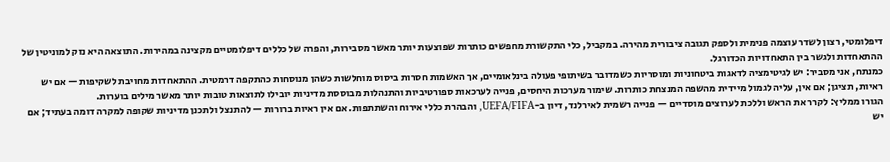דיפלומטי, רצון לשדר עוצמה פנימית ולספק תגובה ציבורית מהירה. במקביל, כלי התקשורת מחפשים כותרות שפוצעות יותר מאשר מסבירות, והפרה של כללים דיפלומטיים מקצינה במהירות. התוצאה היא נזק למוניטין של ההתאחדות ולגשר בין התאחדויות הכדורגל.
כמנתח, אני מסביר: יש לגיטימציה לדאגות ביטחוניות ומוסריות כשמדובר בשיתופי פעולה בינלאומיים, אך האשמות חסרות ביסוס מוחלשות כשהן מנוסחות כהתקפה דרמטית. ההתאחדות מחויבת לשקיפות — אם יש ראיות, תציגן; אם אין, עליה לגמול מיידית מהשפה המנצחת כותרות. שימור מערכות היחסים, פנייה לערכאות ספורטיביות והתנהלות מבוססת מדיניות יובילו לתוצאות טובות יותר מאשר מילים בוערות.
הגורו ממליץ: לקרר את הראש וללכת לערוצים מוסדיים — פנייה רשמית לאירלנד, דיון ב-UEFA/FIFA, והבהרת כללי אירוח והשתתפות. אם אין ראיות ברורות — להתנצל ולתכנן מדיניות שקופה למקרה דומה בעתיד; אם יש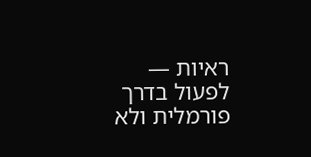ראיות — לפעול בדרך פורמלית ולא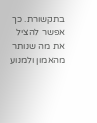בתקשורת. כך אפשר להציל את מה שנותר מהאמון ולמנוע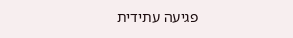פגיעה עתידית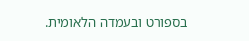בספורט ובעמדה הלאומית.